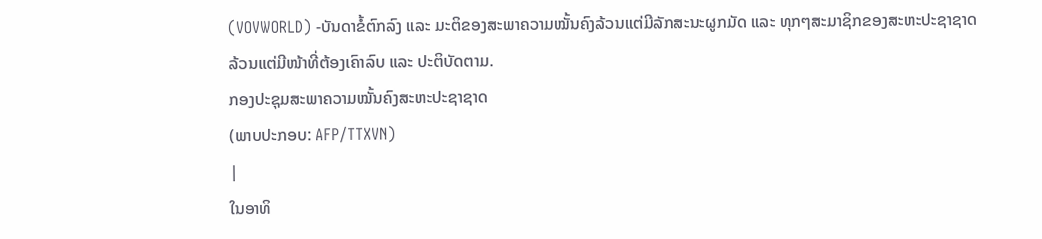(VOVWORLD) -ບັນດາຂໍ້ຕົກລົງ ແລະ ມະຕິຂອງສະພາຄວາມໝັ້ນຄົງລ້ວນແຕ່ມີລັກສະນະຜູກມັດ ແລະ ທຸກໆສະມາຊິກຂອງສະຫະປະຊາຊາດ ລ້ວນແຕ່ມີໜ້າທີ່ຕ້ອງເຄົາລົບ ແລະ ປະຕິບັດຕາມ.
ກອງປະຊຸມສະພາຄວາມໝັ້ນຄົງສະຫະປະຊາຊາດ
(ພາບປະກອບ: AFP/TTXVN)
|
ໃນອາທິ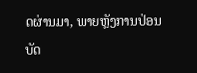ດຜ່ານມາ, ພາຍຫຼັງການປ່ອນບັດ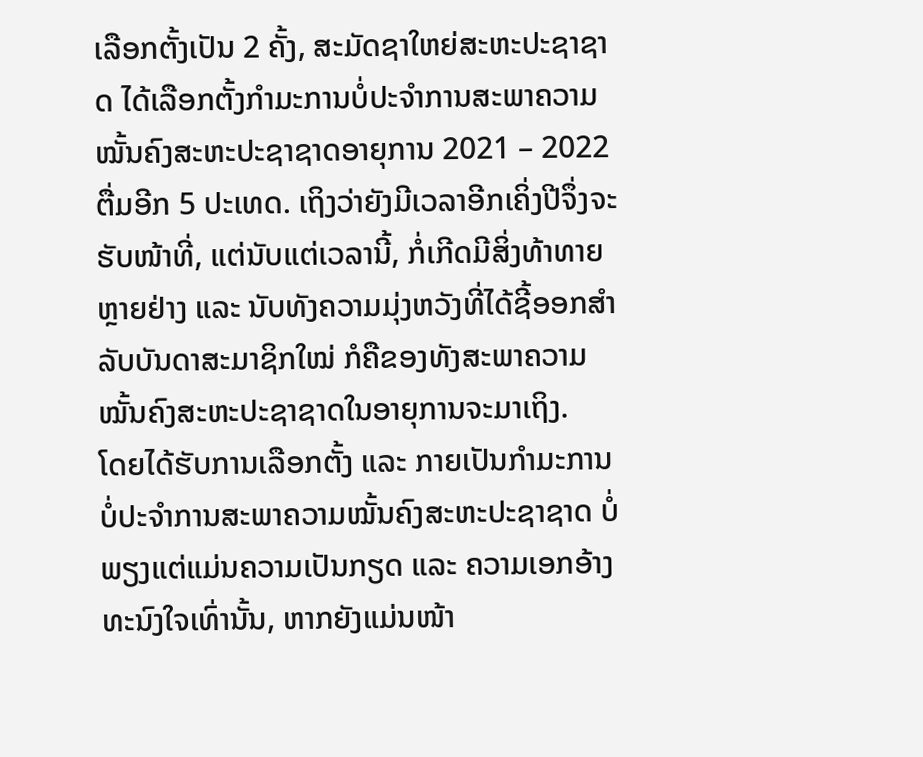ເລືອກຕັ້ງເປັນ 2 ຄັ້ງ, ສະມັດຊາໃຫຍ່ສະຫະປະຊາຊາດ ໄດ້ເລືອກຕັ້ງກຳມະການບໍ່ປະຈຳການສະພາຄວາມໝັ້ນຄົງສະຫະປະຊາຊາດອາຍຸການ 2021 – 2022 ຕື່ມອີກ 5 ປະເທດ. ເຖິງວ່າຍັງມີເວລາອີກເຄິ່ງປີຈຶ່ງຈະຮັບໜ້າທີ່, ແຕ່ນັບແຕ່ເວລານີ້, ກໍ່ເກີດມີສິ່ງທ້າທາຍຫຼາຍຢ່າງ ແລະ ນັບທັງຄວາມມຸ່ງຫວັງທີ່ໄດ້ຊີ້ອອກສຳລັບບັນດາສະມາຊິກໃໝ່ ກໍຄືຂອງທັງສະພາຄວາມໝັ້ນຄົງສະຫະປະຊາຊາດໃນອາຍຸການຈະມາເຖິງ.
ໂດຍໄດ້ຮັບການເລືອກຕັ້ງ ແລະ ກາຍເປັນກຳມະການບໍ່ປະຈຳການສະພາຄວາມໝັ້ນຄົງສະຫະປະຊາຊາດ ບໍ່ພຽງແຕ່ແມ່ນຄວາມເປັນກຽດ ແລະ ຄວາມເອກອ້າງທະນົງໃຈເທົ່ານັ້ນ, ຫາກຍັງແມ່ນໜ້າ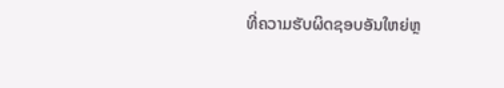ທີ່ຄວາມຮັບຜິດຊອບອັນໃຫຍ່ຫຼ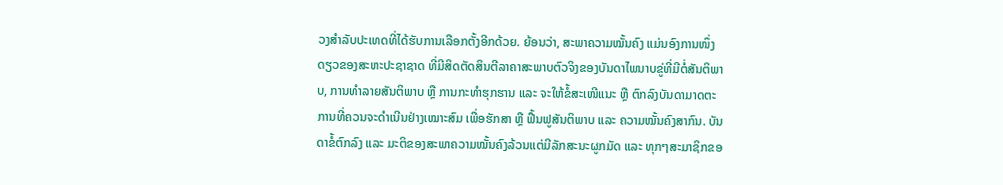ວງສຳລັບປະເທດທີ່ໄດ້ຮັບການເລືອກຕັ້ງອີກດ້ວຍ. ຍ້ອນວ່າ, ສະພາຄວາມໝັ້ນຄົງ ແມ່ນອົງການໜຶ່ງດຽວຂອງສະຫະປະຊາຊາດ ທີ່ມີສິດຕັດສິນຕີລາຄາສະພາບຕົວຈິງຂອງບັນດາໄພນາບຂູ່ທີ່ມີຕໍ່ສັນຕິພາບ, ການທຳລາຍສັນຕິພາບ ຫຼື ການກະທຳຮຸກຮານ ແລະ ຈະໃຫ້ຂໍ້ສະເໜີແນະ ຫຼື ຕົກລົງບັນດາມາດຕະການທີ່ຄວນຈະດຳເນີນຢ່າງເໝາະສົມ ເພື່ອຮັກສາ ຫຼື ຟື້ນຟູສັນຕິພາບ ແລະ ຄວາມໝັ້ນຄົງສາກົນ. ບັນດາຂໍ້ຕົກລົງ ແລະ ມະຕິຂອງສະພາຄວາມໝັ້ນຄົງລ້ວນແຕ່ມີລັກສະນະຜູກມັດ ແລະ ທຸກໆສະມາຊິກຂອ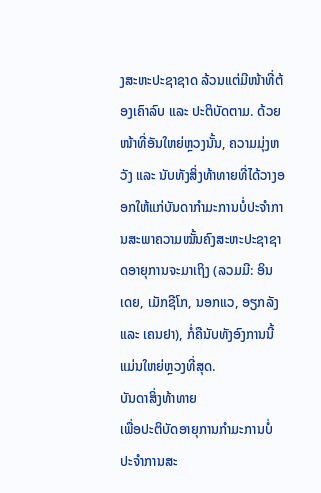ງສະຫະປະຊາຊາດ ລ້ວນແຕ່ມີໜ້າທີ່ຕ້ອງເຄົາລົບ ແລະ ປະຕິບັດຕາມ. ດ້ວຍໜ້າທີ່ອັນໃຫຍ່ຫຼວງນັ້ນ, ຄວາມມຸ່ງຫວັງ ແລະ ນັບທັງສິ່ງທ້າທາຍທີ່ໄດ້ວາງອອກໃຫ້ແກ່ບັນດາກຳມະການບໍ່ປະຈຳການສະພາຄວາມໝັ້ນຄົງສະຫະປະຊາຊາດອາຍຸການຈະມາເຖິງ (ລວມມີ: ອິນເດຍ, ເມັກຊີໂກ, ນອກແວ, ອຽກລັງ ແລະ ເຄນຢາ), ກໍ່ຄືນັບທັງອົງການນີ້ແມ່ນໃຫຍ່ຫຼວງທີ່ສຸດ.
ບັນດາສິ່ງທ້າທາຍ
ເພື່ອປະຕິບັດອາຍຸການກຳມະການບໍ່ປະຈຳການສະ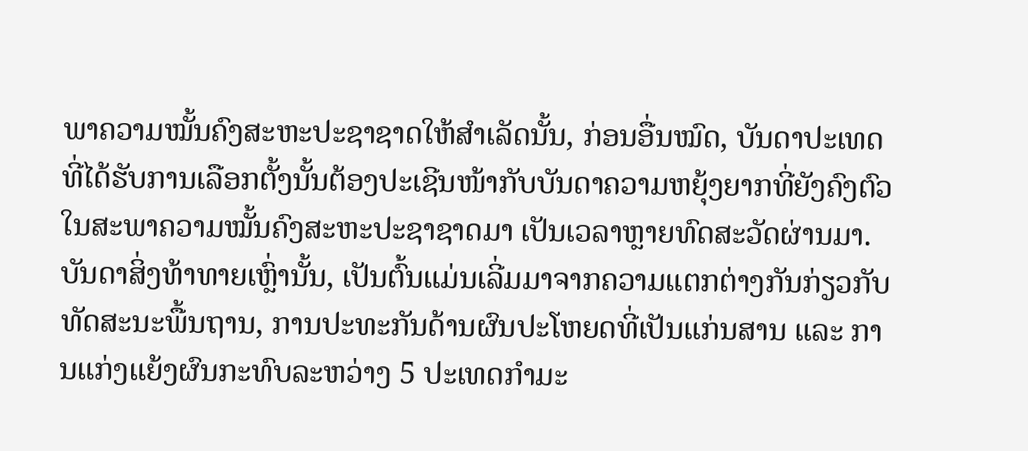ພາຄວາມໝັ້ນຄົງສະຫະປະຊາຊາດໃຫ້ສຳເລັດນັ້ນ, ກ່ອນອື່ນໝົດ, ບັນດາປະເທດທີ່ໄດ້ຮັບການເລືອກຕັ້ງນັ້ນຕ້ອງປະເຊີນໜ້າກັບບັນດາຄວາມຫຍຸ້ງຍາກທີ່ຍັງຄົງຕົວໃນສະພາຄວາມໝັ້ນຄົງສະຫະປະຊາຊາດມາ ເປັນເວລາຫຼາຍທົດສະວັດຜ່ານມາ. ບັນດາສິ່ງທ້າທາຍເຫຼົ່ານັ້ນ, ເປັນຕົ້ນແມ່ນເລີ່ມມາຈາກຄວາມແຕກຕ່າງກັນກ່ຽວກັບທັດສະນະພື້ນຖານ, ການປະທະກັນດ້ານຜົນປະໂຫຍດທີ່ເປັນແກ່ນສານ ແລະ ການແກ່ງແຍ້ງຜົນກະທົບລະຫວ່າງ 5 ປະເທດກຳມະ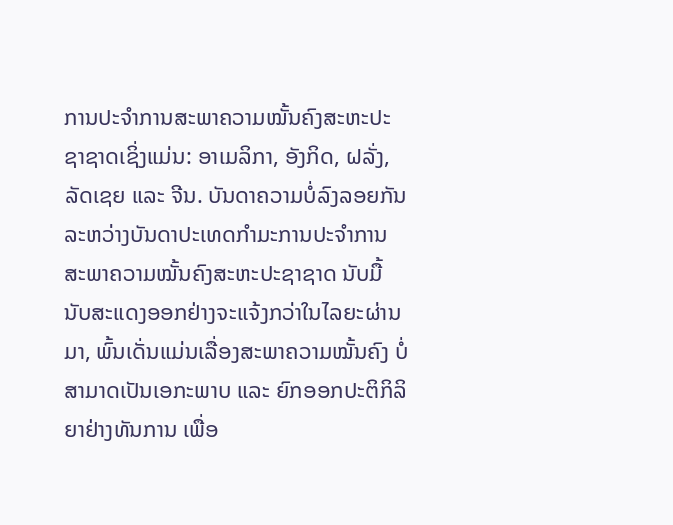ການປະຈຳການສະພາຄວາມໝັ້ນຄົງສະຫະປະຊາຊາດເຊິ່ງແມ່ນ: ອາເມລິກາ, ອັງກິດ, ຝລັ່ງ, ລັດເຊຍ ແລະ ຈີນ. ບັນດາຄວາມບໍ່ລົງລອຍກັນລະຫວ່າງບັນດາປະເທດກຳມະການປະຈຳການສະພາຄວາມໝັ້ນຄົງສະຫະປະຊາຊາດ ນັບມື້ນັບສະແດງອອກຢ່າງຈະແຈ້ງກວ່າໃນໄລຍະຜ່ານມາ, ພົ້ນເດັ່ນແມ່ນເລື່ອງສະພາຄວາມໝັ້ນຄົງ ບໍ່ສາມາດເປັນເອກະພາບ ແລະ ຍົກອອກປະຕິກິລິຍາຢ່າງທັນການ ເພື່ອ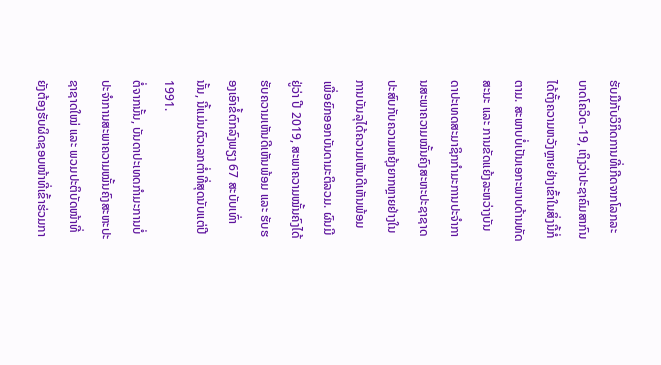ຮັບມືກັບວິກິດການທີ່ເກີດຈາກໂລກລະບາດໂຄວິດ-19, ເຖິງວ່າປະຊາຄົມສາກົນໄດ້ຕັ້ງຄວາມຫວັງຫຼາຍຢ່າງເຂົ້າໃນສິ່ງນີ້ກໍ່ຕາມ. ສະພາບບໍ່ເປັນເອກະພາບດ້ານທັດສະນະ ແລະ ການຂັດແຍ້ງລະຫວ່າງບັນດາປະເທດສະມາຊິກກຳມະການປະຈຳການສະພາຄວາມໝັ້ນຄົງສະຫະປະຊາຊາດ ປະສົບກັບຄວາມຫຍຸ້ງຍາກຫຼາຍຢ່າງໃນການບັນລຸໄດ້ຄວາມເຫັນດີເຫັນພ້ອມ ເພື່ອຍົກອອກບັນດາມະຕິລວມ. ຜົນມີຢູ່ວ່າ ປີ 2019, ສະພາຄວາມໝັ້ນຄົງໄດ້ຮັບຄວາມເຫັນດີເຫັນພ້ອມ ແລະ ຮັບຮອງເອົາຂໍ້ຕົກລົງພຽງ 67 ສະບັບເທົ່ານັ້ນ, ນີ້ແມ່ນຕົວເລກຕ່ຳທີ່ສຸດນັບແຕ່ປີ 1991.
ຕໍ່ຈາກນັ້ນ, ບັນດາປະເທດກຳມະການບໍ່ປະຈຳການສະພາຄວາມໝັ້ນຄົງສະຫະປະຊາຊາດໃໝ່ ແລະ ພວມປະຕິບັດໜ້າທີ່ຍັງຕ້ອງຮັບຜິດຊອບໜ້າທີ່ເຂົ້າຮ່ວມກາ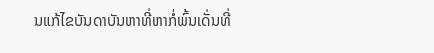ນແກ້ໄຂບັນດາບັນຫາທີ່ຫາກໍ່ພົ້ນເດັ່ນທີ່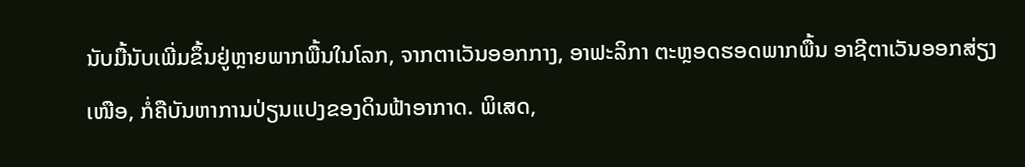ນັບມື້ນັບເພີ່ມຂຶ້ນຢູ່ຫຼາຍພາກພື້ນໃນໂລກ, ຈາກຕາເວັນອອກກາງ, ອາຟະລິກາ ຕະຫຼອດຮອດພາກພື້ນ ອາຊີຕາເວັນອອກສ່ຽງເໜືອ, ກໍ່ຄືບັນຫາການປ່ຽນແປງຂອງດິນຟ້າອາກາດ. ພິເສດ,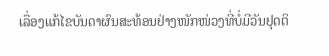ເລື່ອງແກ້ໄຂບັນດາຜົນສະທ້ອນຢ່າງໜັກໜ່ວງທີ່ບໍ່ມີວັນຢຸດຕິ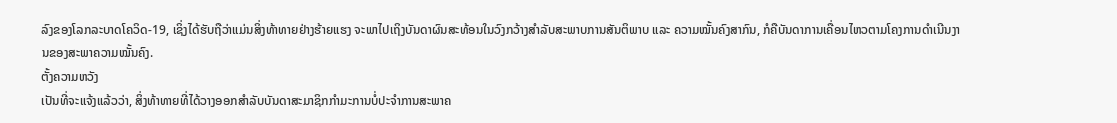ລົງຂອງໂລກລະບາດໂຄວິດ-19, ເຊິ່ງໄດ້ຮັບຖືວ່າແມ່ນສິ່ງທ້າທາຍຢ່າງຮ້າຍແຮງ ຈະພາໄປເຖິງບັນດາຜົນສະທ້ອນໃນວົງກວ້າງສຳລັບສະພາບການສັນຕິພາບ ແລະ ຄວາມໝັ້ນຄົງສາກົນ, ກໍຄືບັນດາການເຄື່ອນໄຫວຕາມໂຄງການດຳເນີນງານຂອງສະພາຄວາມໝັ້ນຄົງ.
ຕັ້ງຄວາມຫວັງ
ເປັນທີ່ຈະແຈ້ງແລ້ວວ່າ, ສິ່ງທ້າທາຍທີ່ໄດ້ວາງອອກສຳລັບບັນດາສະມາຊິກກຳມະການບໍ່ປະຈຳການສະພາຄ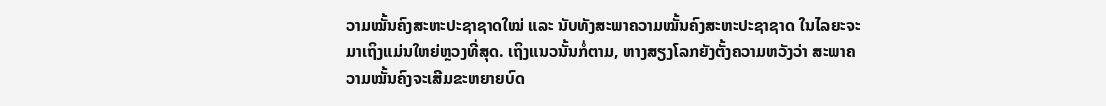ວາມໝັ້ນຄົງສະຫະປະຊາຊາດໃໝ່ ແລະ ນັບທັງສະພາຄວາມໝັ້ນຄົງສະຫະປະຊາຊາດ ໃນໄລຍະຈະມາເຖິງແມ່ນໃຫຍ່ຫຼວງທີ່ສຸດ. ເຖິງແນວນັ້ນກໍ່ຕາມ, ຫາງສຽງໂລກຍັງຕັ້ງຄວາມຫວັງວ່າ ສະພາຄວາມໝັ້ນຄົງຈະເສີມຂະຫຍາຍບົດ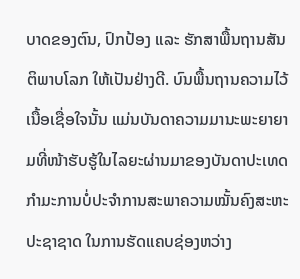ບາດຂອງຕົນ, ປົກປ້ອງ ແລະ ຮັກສາພື້ນຖານສັນຕິພາບໂລກ ໃຫ້ເປັນຢ່າງດີ. ບົນພື້ນຖານຄວາມໄວ້ເນື້ອເຊື່ອໃຈນັ້ນ ແມ່ນບັນດາຄວາມມານະພະຍາຍາມທີ່ໜ້າຮັບຮູ້ໃນໄລຍະຜ່ານມາຂອງບັນດາປະເທດກຳມະການບໍ່ປະຈຳການສະພາຄວາມໝັ້ນຄົງສະຫະປະຊາຊາດ ໃນການຮັດແຄບຊ່ອງຫວ່າງ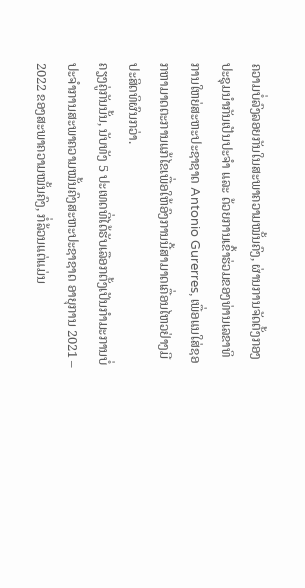ຄວາມບໍ່ລົງລອຍກັນໃນສະພາຄວາມໝັ້ນຄົງ, ຜ່ານການຈັດຕັ້ງກອງປະຊຸມນຳກັນເປັນປະຈຳ ແລະ ດ້ວຍການເຂົ້າຮ່ວມຂອງທ່ານເລຂາທິການໃຫຍ່ສະຫະປະຊາຊາດ Antonio Gurerres, ເພື່ອແນໃສ່ຊອກຫາມາດຕະການແກ້ໄຂເພື່ອໃຫ້ອົງການນີ້ສາມາດເຄື່ອນໄຫວຢ່າງມີປະສິດທິຜົນກວ່າ.
ຄຽງຄູ່ກັນນັ້ນ, ນັບທັງ 5 ປະເທດທີ່ໄດ້ຮັບເລືອກຕັ້ງເປັນກຳມະການບໍ່ປະຈຳການສະພາຄວາມໝັ້ນຄົງສະຫະປະຊາຊາດ ອາຍຸການ 2021 – 2022 ຂອງສະພາຄວາມໝັ້ນຄົງ, ກໍ່ລ້ວນແຕ່ແມ່ນ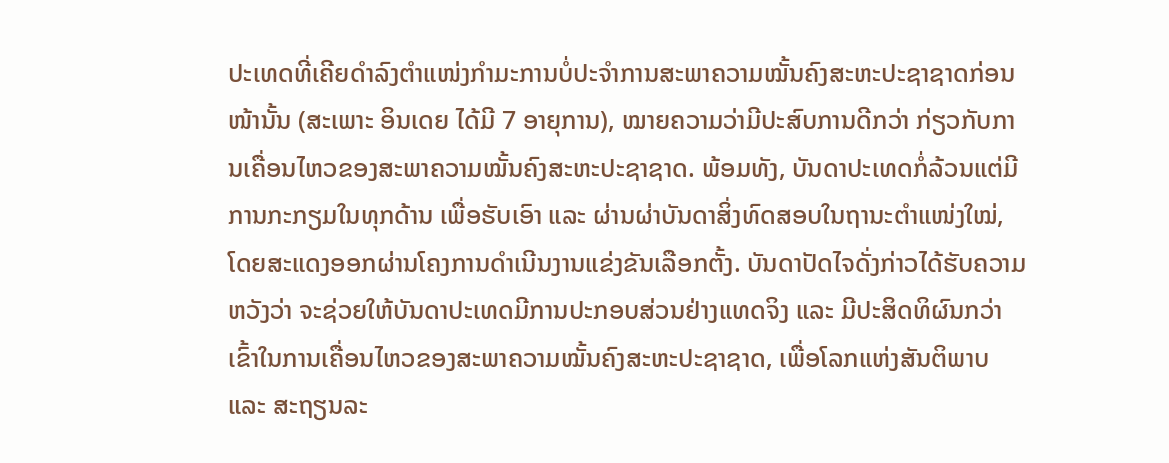ປະເທດທີ່ເຄີຍດຳລົງຕຳແໜ່ງກຳມະການບໍ່ປະຈຳການສະພາຄວາມໝັ້ນຄົງສະຫະປະຊາຊາດກ່ອນໜ້ານັ້ນ (ສະເພາະ ອິນເດຍ ໄດ້ມີ 7 ອາຍຸການ), ໝາຍຄວາມວ່າມີປະສົບການດີກວ່າ ກ່ຽວກັບການເຄື່ອນໄຫວຂອງສະພາຄວາມໝັ້ນຄົງສະຫະປະຊາຊາດ. ພ້ອມທັງ, ບັນດາປະເທດກໍ່ລ້ວນແຕ່ມີການກະກຽມໃນທຸກດ້ານ ເພື່ອຮັບເອົາ ແລະ ຜ່ານຜ່າບັນດາສິ່ງທົດສອບໃນຖານະຕຳແໜ່ງໃໝ່, ໂດຍສະແດງອອກຜ່ານໂຄງການດຳເນີນງານແຂ່ງຂັນເລືອກຕັ້ງ. ບັນດາປັດໄຈດັ່ງກ່າວໄດ້ຮັບຄວາມຫວັງວ່າ ຈະຊ່ວຍໃຫ້ບັນດາປະເທດມີການປະກອບສ່ວນຢ່າງແທດຈິງ ແລະ ມີປະສິດທິຜົນກວ່າເຂົ້າໃນການເຄື່ອນໄຫວຂອງສະພາຄວາມໝັ້ນຄົງສະຫະປະຊາຊາດ, ເພື່ອໂລກແຫ່ງສັນຕິພາບ ແລະ ສະຖຽນລະ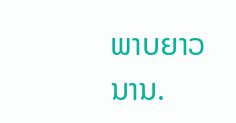ພາບຍາວນານ.